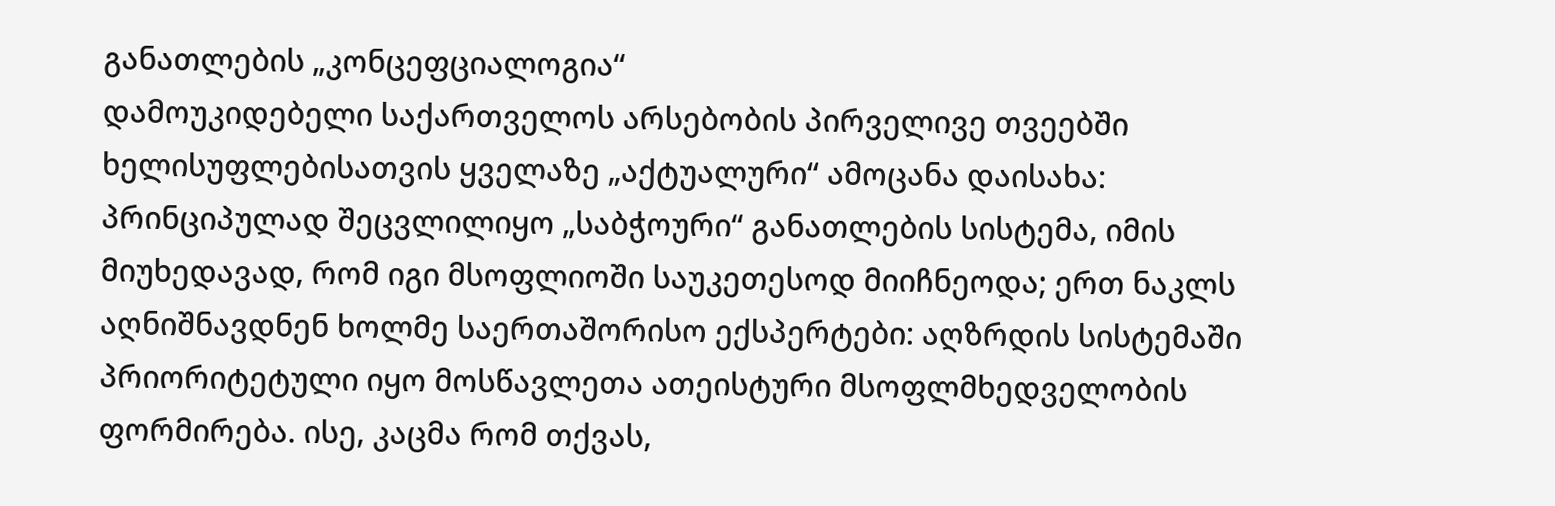განათლების „კონცეფციალოგია“
დამოუკიდებელი საქართველოს არსებობის პირველივე თვეებში ხელისუფლებისათვის ყველაზე „აქტუალური“ ამოცანა დაისახა: პრინციპულად შეცვლილიყო „საბჭოური“ განათლების სისტემა, იმის მიუხედავად, რომ იგი მსოფლიოში საუკეთესოდ მიიჩნეოდა; ერთ ნაკლს აღნიშნავდნენ ხოლმე საერთაშორისო ექსპერტები: აღზრდის სისტემაში პრიორიტეტული იყო მოსწავლეთა ათეისტური მსოფლმხედველობის ფორმირება. ისე, კაცმა რომ თქვას,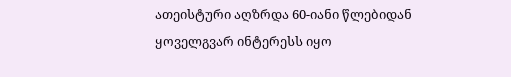ათეისტური აღზრდა 60-იანი წლებიდან ყოველგვარ ინტერესს იყო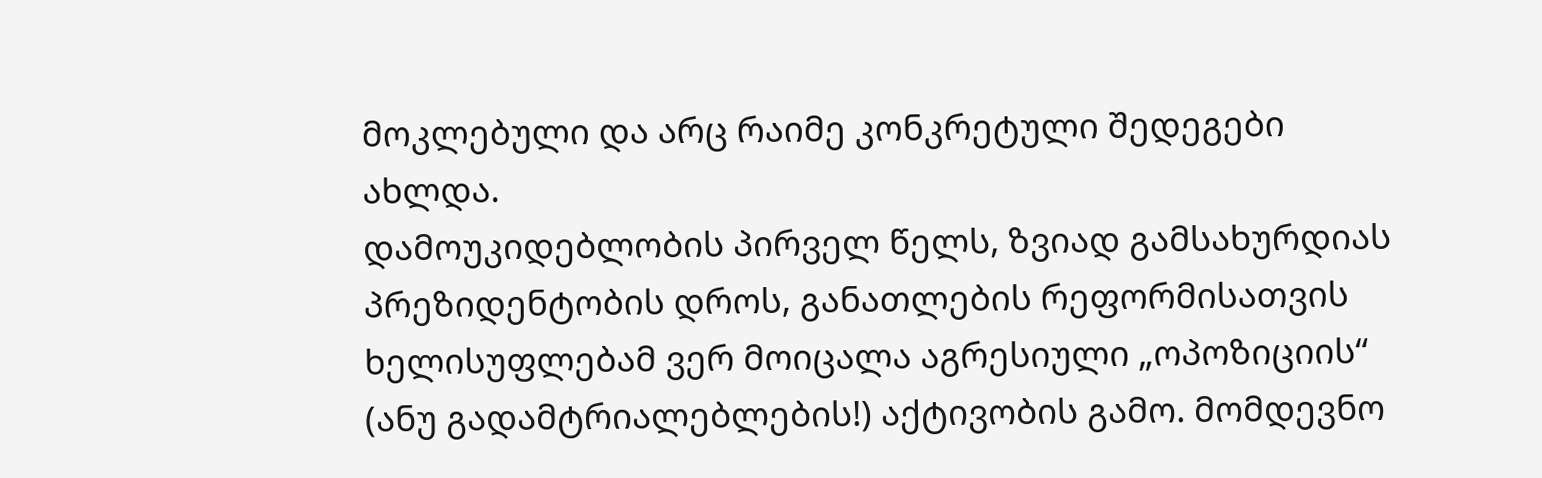მოკლებული და არც რაიმე კონკრეტული შედეგები ახლდა.
დამოუკიდებლობის პირველ წელს, ზვიად გამსახურდიას პრეზიდენტობის დროს, განათლების რეფორმისათვის ხელისუფლებამ ვერ მოიცალა აგრესიული „ოპოზიციის“ (ანუ გადამტრიალებლების!) აქტივობის გამო. მომდევნო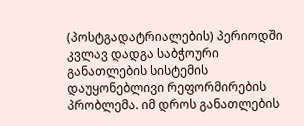(პოსტგადატრიალების) პერიოდში კვლავ დადგა საბჭოური განათლების სისტემის დაუყონებლივი რეფორმირების პრობლემა. იმ დროს განათლების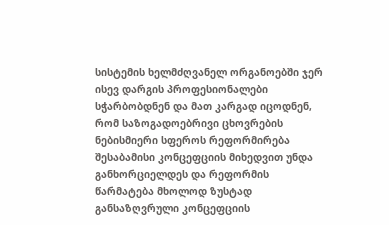სისტემის ხელმძღვანელ ორგანოებში ჯერ ისევ დარგის პროფესიონალები სჭარბობდნენ და მათ კარგად იცოდნენ, რომ საზოგადოებრივი ცხოვრების ნებისმიერი სფეროს რეფორმირება შესაბამისი კონცეფციის მიხედვით უნდა განხორციელდეს და რეფორმის წარმატება მხოლოდ ზუსტად განსაზღვრული კონცეფციის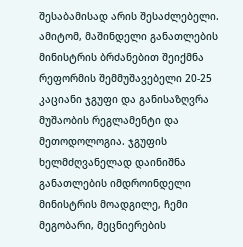შესაბამისად არის შესაძლებელი. ამიტომ, მაშინდელი განათლების მინისტრის ბრძანებით შეიქმნა რეფორმის შემმუშავებელი 20-25 კაციანი ჯგუფი და განისაზღვრა მუშაობის რეგლამენტი და მეთოდოლოგია. ჯგუფის ხელმძღვანელად დაინიშნა განათლების იმდროინდელი მინისტრის მოადგილე, ჩემი მეგობარი, მეცნიერების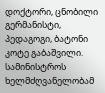დოქტორი, ცნობილი გერმანისტი, პედაგოგი, ბატონი კოტე გაბაშვილი.
სამინისტროს ხელმძღვანელობამ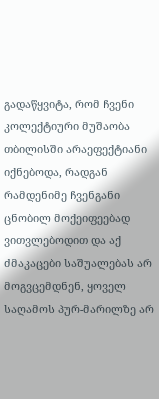გადაწყვიტა, რომ ჩვენი კოლექტიური მუშაობა თბილისში არაეფექტიანი იქნებოდა, რადგან რამდენიმე ჩვენგანი ცნობილ მოქეიფეებად ვითვლებოდით და აქ ძმაკაცები საშუალებას არ მოგვცემდნენ, ყოველ საღამოს პურ-მარილზე არ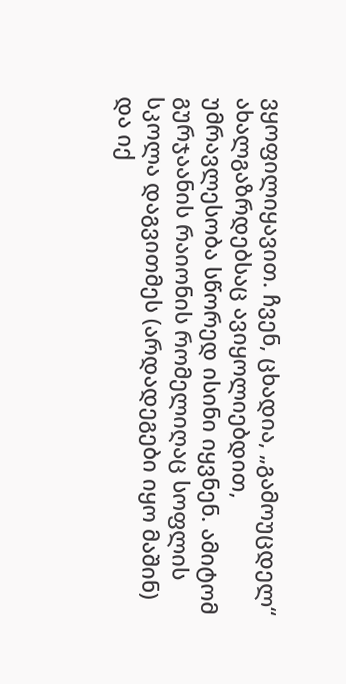ვყოფილიყავით. ჩვენ, ცხადია, „გამოუცდელ“ ახალგაზრდებსაც ავიყოლიებდით, უმრავლესობა სწორედ ისინი იყვნენ. ამიტომ გურჯაანის რაიონის რომელიღაც სოფლის სკოლა დაგვითმეს (არდადეგები იყო მაშინ) და იქ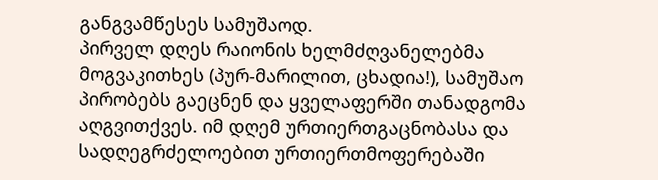განგვამწესეს სამუშაოდ.
პირველ დღეს რაიონის ხელმძღვანელებმა მოგვაკითხეს (პურ-მარილით, ცხადია!), სამუშაო პირობებს გაეცნენ და ყველაფერში თანადგომა აღგვითქვეს. იმ დღემ ურთიერთგაცნობასა და სადღეგრძელოებით ურთიერთმოფერებაში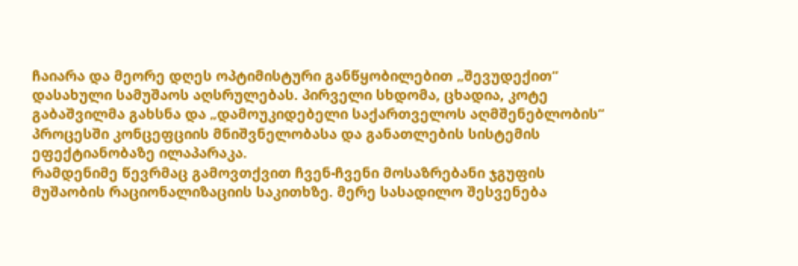ჩაიარა და მეორე დღეს ოპტიმისტური განწყობილებით „შევუდექით“ დასახული სამუშაოს აღსრულებას. პირველი სხდომა, ცხადია, კოტე გაბაშვილმა გახსნა და „დამოუკიდებელი საქართველოს აღმშენებლობის“ პროცესში კონცეფციის მნიშვნელობასა და განათლების სისტემის ეფექტიანობაზე ილაპარაკა.
რამდენიმე წევრმაც გამოვთქვით ჩვენ-ჩვენი მოსაზრებანი ჯგუფის მუშაობის რაციონალიზაციის საკითხზე. მერე სასადილო შესვენება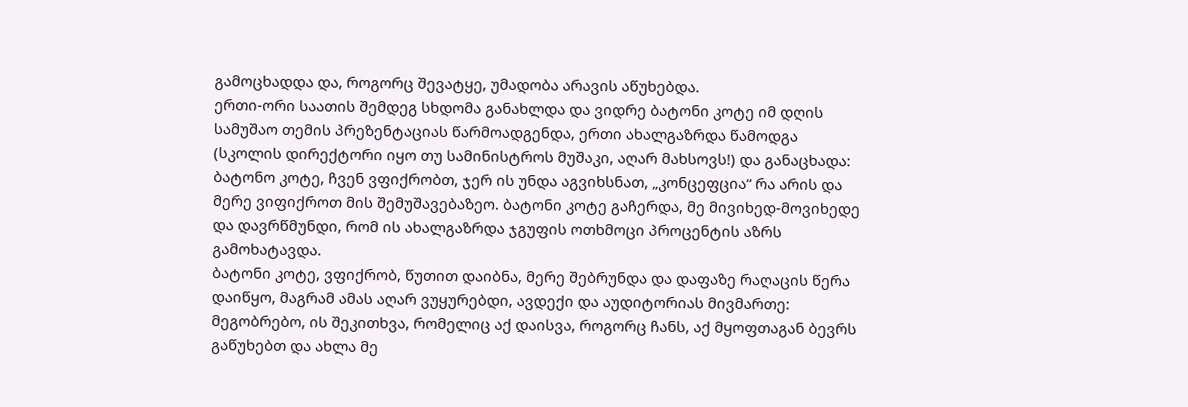გამოცხადდა და, როგორც შევატყე, უმადობა არავის აწუხებდა.
ერთი-ორი საათის შემდეგ სხდომა განახლდა და ვიდრე ბატონი კოტე იმ დღის სამუშაო თემის პრეზენტაციას წარმოადგენდა, ერთი ახალგაზრდა წამოდგა (სკოლის დირექტორი იყო თუ სამინისტროს მუშაკი, აღარ მახსოვს!) და განაცხადა: ბატონო კოტე, ჩვენ ვფიქრობთ, ჯერ ის უნდა აგვიხსნათ, „კონცეფცია“ რა არის და მერე ვიფიქროთ მის შემუშავებაზეო. ბატონი კოტე გაჩერდა, მე მივიხედ-მოვიხედე და დავრწმუნდი, რომ ის ახალგაზრდა ჯგუფის ოთხმოცი პროცენტის აზრს გამოხატავდა.
ბატონი კოტე, ვფიქრობ, წუთით დაიბნა, მერე შებრუნდა და დაფაზე რაღაცის წერა დაიწყო, მაგრამ ამას აღარ ვუყურებდი, ავდექი და აუდიტორიას მივმართე: მეგობრებო, ის შეკითხვა, რომელიც აქ დაისვა, როგორც ჩანს, აქ მყოფთაგან ბევრს გაწუხებთ და ახლა მე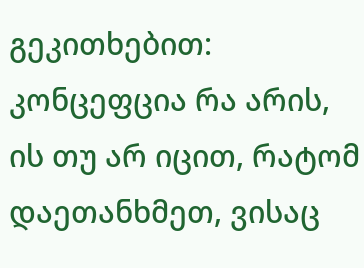გეკითხებით: კონცეფცია რა არის, ის თუ არ იცით, რატომ დაეთანხმეთ, ვისაც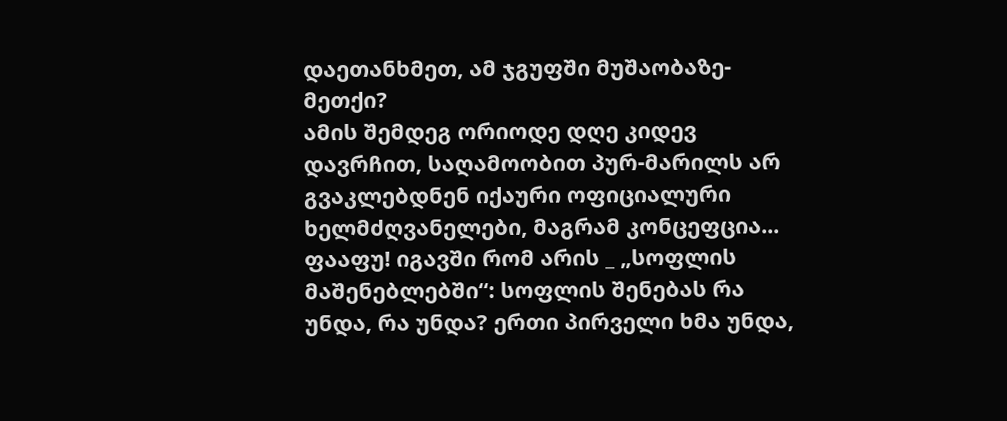დაეთანხმეთ, ამ ჯგუფში მუშაობაზე-მეთქი?
ამის შემდეგ ორიოდე დღე კიდევ დავრჩით, საღამოობით პურ-მარილს არ გვაკლებდნენ იქაური ოფიციალური ხელმძღვანელები, მაგრამ კონცეფცია... ფააფუ! იგავში რომ არის _ „სოფლის მაშენებლებში“: სოფლის შენებას რა უნდა, რა უნდა? ერთი პირველი ხმა უნდა,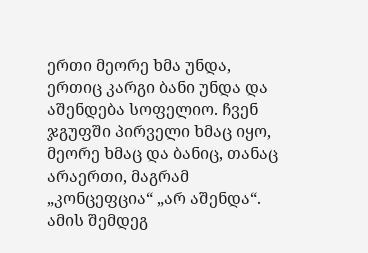ერთი მეორე ხმა უნდა, ერთიც კარგი ბანი უნდა და აშენდება სოფელიო. ჩვენ ჯგუფში პირველი ხმაც იყო, მეორე ხმაც და ბანიც, თანაც არაერთი, მაგრამ „კონცეფცია“ „არ აშენდა“. ამის შემდეგ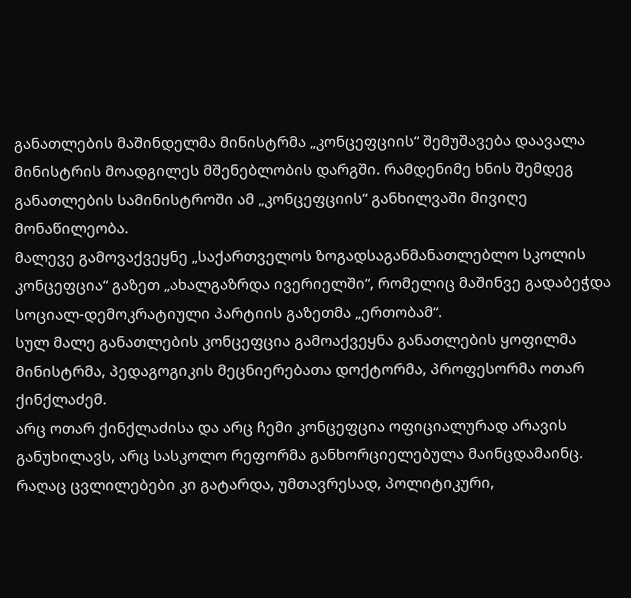განათლების მაშინდელმა მინისტრმა „კონცეფციის“ შემუშავება დაავალა მინისტრის მოადგილეს მშენებლობის დარგში. რამდენიმე ხნის შემდეგ განათლების სამინისტროში ამ „კონცეფციის“ განხილვაში მივიღე მონაწილეობა.
მალევე გამოვაქვეყნე „საქართველოს ზოგადსაგანმანათლებლო სკოლის კონცეფცია“ გაზეთ „ახალგაზრდა ივერიელში“, რომელიც მაშინვე გადაბეჭდა სოციალ-დემოკრატიული პარტიის გაზეთმა „ერთობამ“.
სულ მალე განათლების კონცეფცია გამოაქვეყნა განათლების ყოფილმა მინისტრმა, პედაგოგიკის მეცნიერებათა დოქტორმა, პროფესორმა ოთარ ქინქლაძემ.
არც ოთარ ქინქლაძისა და არც ჩემი კონცეფცია ოფიციალურად არავის განუხილავს, არც სასკოლო რეფორმა განხორციელებულა მაინცდამაინც. რაღაც ცვლილებები კი გატარდა, უმთავრესად, პოლიტიკური,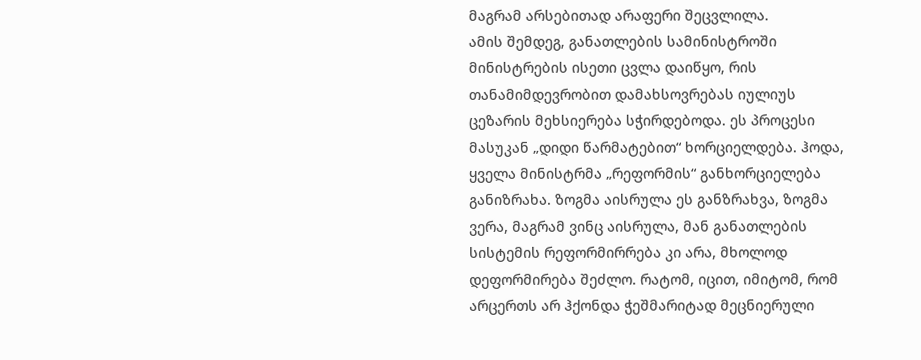მაგრამ არსებითად არაფერი შეცვლილა.
ამის შემდეგ, განათლების სამინისტროში მინისტრების ისეთი ცვლა დაიწყო, რის თანამიმდევრობით დამახსოვრებას იულიუს ცეზარის მეხსიერება სჭირდებოდა. ეს პროცესი მასუკან „დიდი წარმატებით“ ხორციელდება. ჰოდა, ყველა მინისტრმა „რეფორმის“ განხორციელება განიზრახა. ზოგმა აისრულა ეს განზრახვა, ზოგმა ვერა, მაგრამ ვინც აისრულა, მან განათლების სისტემის რეფორმირრება კი არა, მხოლოდ დეფორმირება შეძლო. რატომ, იცით, იმიტომ, რომ არცერთს არ ჰქონდა ჭეშმარიტად მეცნიერული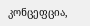კონცეფცია,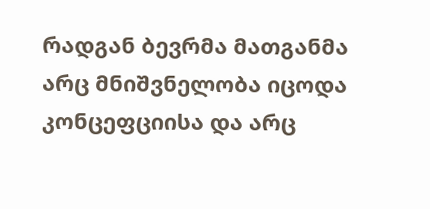რადგან ბევრმა მათგანმა არც მნიშვნელობა იცოდა კონცეფციისა და არც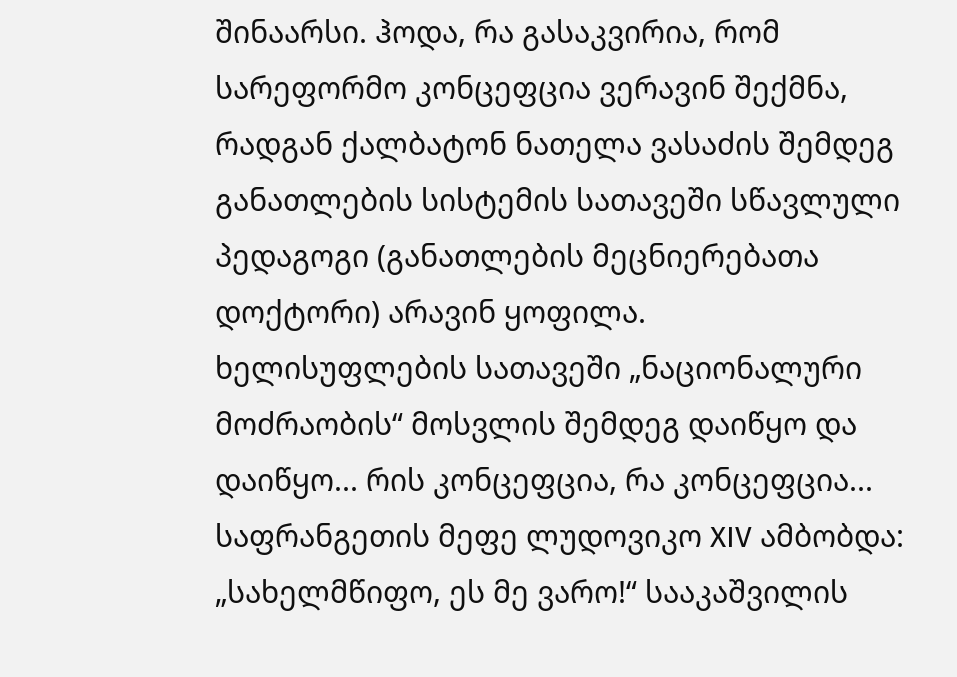შინაარსი. ჰოდა, რა გასაკვირია, რომ სარეფორმო კონცეფცია ვერავინ შექმნა, რადგან ქალბატონ ნათელა ვასაძის შემდეგ განათლების სისტემის სათავეში სწავლული პედაგოგი (განათლების მეცნიერებათა დოქტორი) არავინ ყოფილა.
ხელისუფლების სათავეში „ნაციონალური მოძრაობის“ მოსვლის შემდეგ დაიწყო და დაიწყო... რის კონცეფცია, რა კონცეფცია... საფრანგეთის მეფე ლუდოვიკო XIV ამბობდა: „სახელმწიფო, ეს მე ვარო!“ სააკაშვილის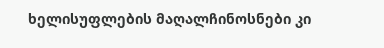ხელისუფლების მაღალჩინოსნები კი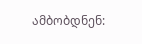ამბობდნენ: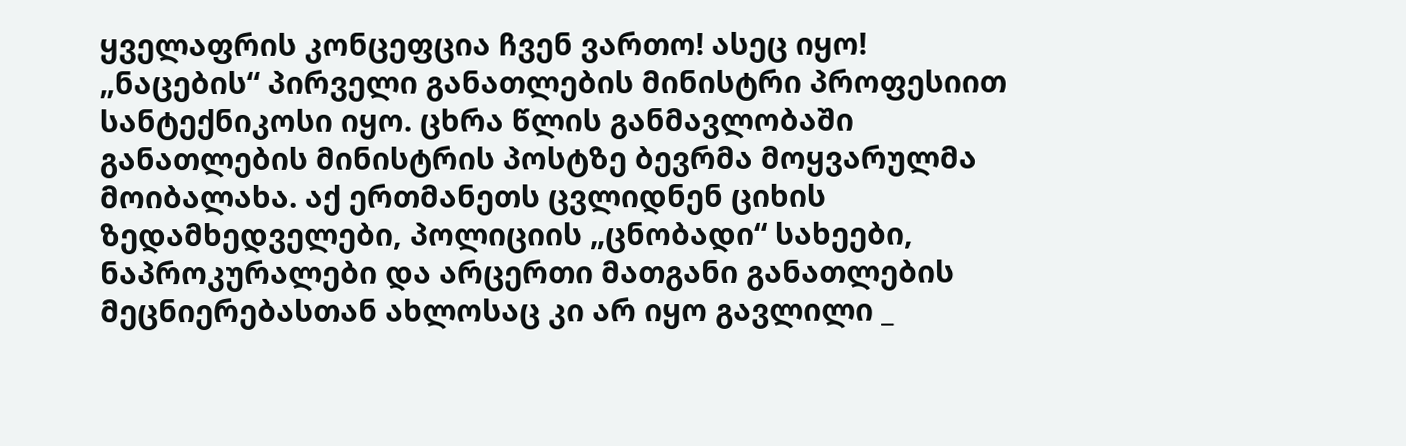ყველაფრის კონცეფცია ჩვენ ვართო! ასეც იყო!
„ნაცების“ პირველი განათლების მინისტრი პროფესიით სანტექნიკოსი იყო. ცხრა წლის განმავლობაში განათლების მინისტრის პოსტზე ბევრმა მოყვარულმა მოიბალახა. აქ ერთმანეთს ცვლიდნენ ციხის ზედამხედველები, პოლიციის „ცნობადი“ სახეები, ნაპროკურალები და არცერთი მათგანი განათლების მეცნიერებასთან ახლოსაც კი არ იყო გავლილი _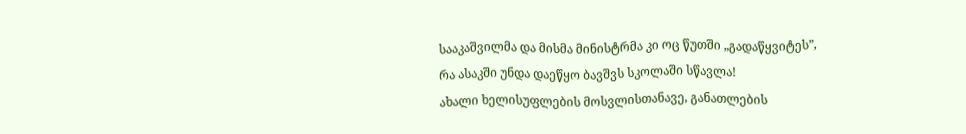სააკაშვილმა და მისმა მინისტრმა კი ოც წუთში „გადაწყვიტეს”, რა ასაკში უნდა დაეწყო ბავშვს სკოლაში სწავლა!
ახალი ხელისუფლების მოსვლისთანავე, განათლების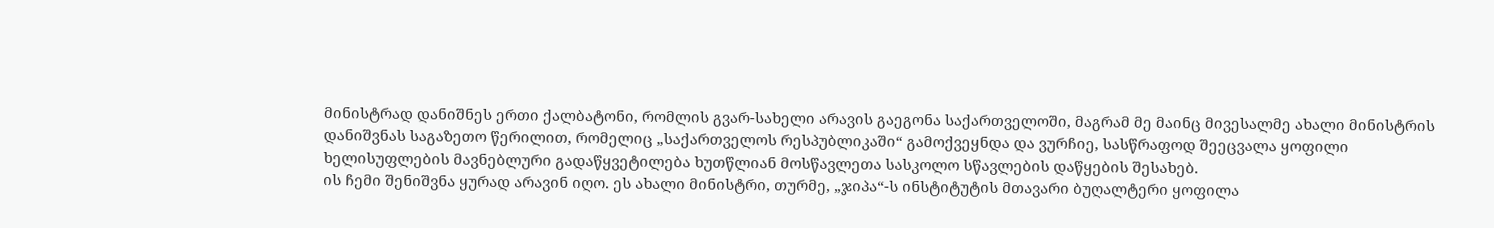მინისტრად დანიშნეს ერთი ქალბატონი, რომლის გვარ-სახელი არავის გაეგონა საქართველოში, მაგრამ მე მაინც მივესალმე ახალი მინისტრის დანიშვნას საგაზეთო წერილით, რომელიც „საქართველოს რესპუბლიკაში“ გამოქვეყნდა და ვურჩიე, სასწრაფოდ შეეცვალა ყოფილი ხელისუფლების მავნებლური გადაწყვეტილება ხუთწლიან მოსწავლეთა სასკოლო სწავლების დაწყების შესახებ.
ის ჩემი შენიშვნა ყურად არავინ იღო. ეს ახალი მინისტრი, თურმე, „ჯიპა“-ს ინსტიტუტის მთავარი ბუღალტერი ყოფილა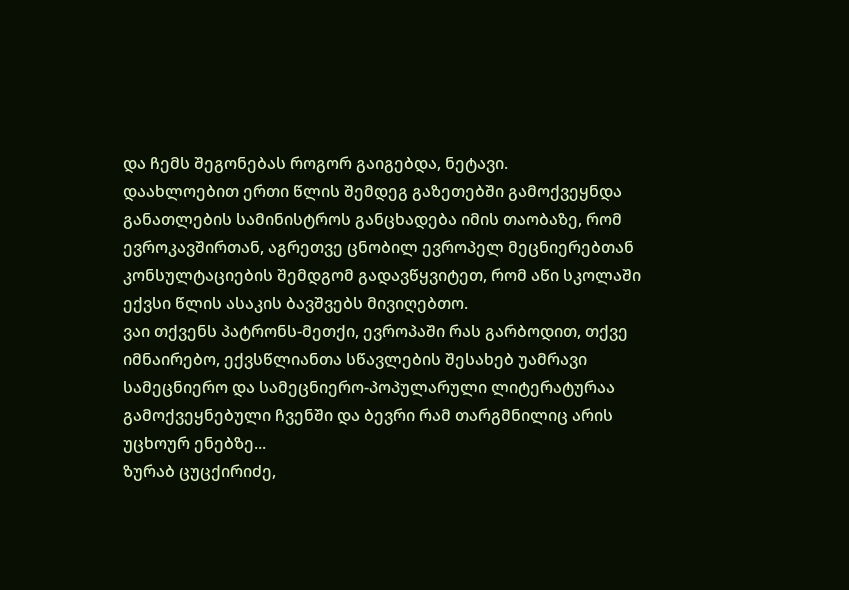და ჩემს შეგონებას როგორ გაიგებდა, ნეტავი.
დაახლოებით ერთი წლის შემდეგ გაზეთებში გამოქვეყნდა განათლების სამინისტროს განცხადება იმის თაობაზე, რომ ევროკავშირთან, აგრეთვე ცნობილ ევროპელ მეცნიერებთან კონსულტაციების შემდგომ გადავწყვიტეთ, რომ აწი სკოლაში ექვსი წლის ასაკის ბავშვებს მივიღებთო.
ვაი თქვენს პატრონს-მეთქი, ევროპაში რას გარბოდით, თქვე იმნაირებო, ექვსწლიანთა სწავლების შესახებ უამრავი სამეცნიერო და სამეცნიერო-პოპულარული ლიტერატურაა გამოქვეყნებული ჩვენში და ბევრი რამ თარგმნილიც არის უცხოურ ენებზე...
ზურაბ ცუცქირიძე,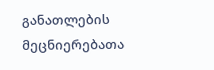განათლების მეცნიერებათა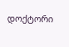დოქტორი